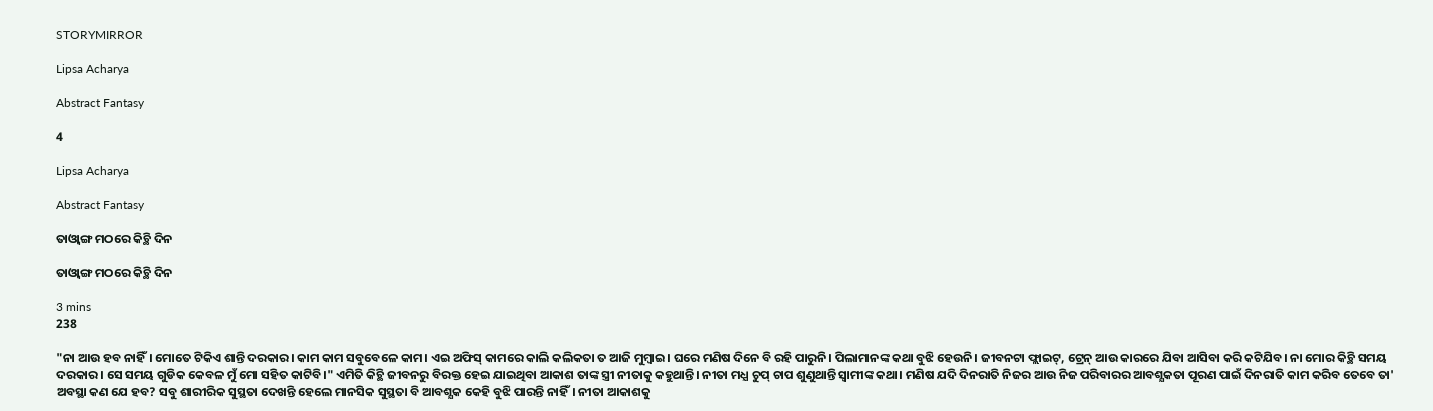STORYMIRROR

Lipsa Acharya

Abstract Fantasy

4

Lipsa Acharya

Abstract Fantasy

ତାଓ୍ବାଙ୍ଗ ମଠରେ କିଚ୍ଥି ଦିନ

ତାଓ୍ବାଙ୍ଗ ମଠରେ କିଚ୍ଥି ଦିନ

3 mins
238

"ନା ଆଉ ହବ ନାହିଁ। ମୋତେ ଟିକିଏ ଶାନ୍ତି ଦରକାର। କାମ କାମ ସବୁବେଳେ କାମ। ଏଇ ଅଫିସ୍ କାମରେ କାଲି କଲିକତା ତ ଆଜି ମୁମ୍ବାଇ। ଘରେ ମଣିଷ ଦିନେ ବି ରହି ପାରୁନି। ପିଲାମାନଙ୍କ କଥା ବୁଝି ହେଉନି। ଜୀବନଟା ଫ୍ଲାଇଟ୍, ଟ୍ରେନ୍ ଆଉ କାରରେ ଯିବା ଆସିବା କରି କଟିଯିବ। ନା ମୋର କିଚ୍ଥି ସମୟ ଦରକାର। ସେ ସମୟ ଗୁଡିକ କେବଳ ମୁଁ ମୋ ସହିତ କାଟିବି।" ଏମିତି କିଚ୍ଥି ଜୀବନରୁ ବିରକ୍ତ ହେଇ ଯାଇଥିବା ଆକାଶ ତାଙ୍କ ସ୍ତ୍ରୀ ନୀତାକୁ କହୁଥାନ୍ତି। ନୀତା ମଧ୍ଯ ଚୁପ୍ ଚାପ ଶୁଣୁଥାନ୍ତି ସ୍ବାମୀଙ୍କ କଥା। ମଣିଷ ଯଦି ଦିନରାତି ନିଜର ଆଉ ନିଜ ପରିବାରର ଆବଶ୍ଯକତା ପୂରଣ ପାଇଁ ଦିନରାତି କାମ କରିବ ତେବେ ତା' ଅବସ୍ଥା କଣ ଯେ ହବ? ସବୁ ଶାରୀରିକ ସୁସ୍ଥତା ଦେଖନ୍ତି ହେଲେ ମାନସିକ ସୁସ୍ଥତା ବି ଆବଶ୍ଯକ କେହି ବୁଝି ପାରନ୍ତି ନାହିଁ। ନୀତା ଆକାଶକୁ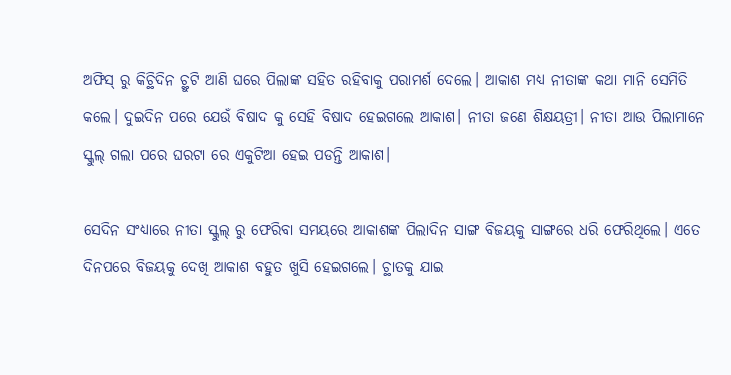ଅଫିସ୍ ରୁ କିଚ୍ଥିଦିନ ଚ୍ଥୁଟି ଆଣି ଘରେ ପିଲାଙ୍କ ସହିତ ରହିବାକୁ ପରାମର୍ଶ ଦେଲେ। ଆକାଶ ମଧ୍ଯ ନୀତାଙ୍କ କଥା ମାନି ସେମିତି କଲେ। ଦୁଇଦିନ ପରେ ଯେଉଁ ବିଷାଦ କୁ ସେହି ବିଷାଦ ହେଇଗଲେ ଆକାଶ। ନୀତା ଜଣେ ଶିକ୍ଷୟତ୍ରୀ। ନୀତା ଆଉ ପିଲାମାନେ ସ୍କୁଲ୍ ଗଲା ପରେ ଘରଟା ରେ ଏକୁଟିଆ ହେଇ ପଡନ୍ତି ଆକାଶ।

ସେଦିନ ସଂଧ୍ଯାରେ ନୀତା ସ୍କୁଲ୍ ରୁ ଫେରିବା ସମୟରେ ଆକାଶଙ୍କ ପିଲାଦିନ ସାଙ୍ଗ ବିଜୟକୁ ସାଙ୍ଗରେ ଧରି ଫେରିଥିଲେ। ଏତେ ଦିନପରେ ବିଜୟକୁ ଦେଖି ଆକାଶ ବହୁତ ଖୁସି ହେଇଗଲେ। ଚ୍ଥାତକୁ ଯାଇ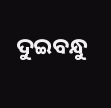ଦୁଇବନ୍ଧୁ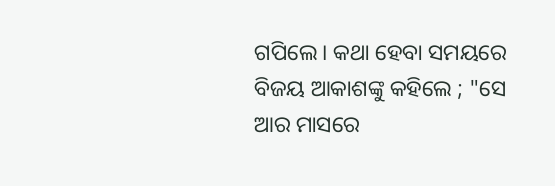ଗପିଲେ। କଥା ହେବା ସମୟରେ ବିଜୟ ଆକାଶଙ୍କୁ କହିଲେ ; "ସେ ଆର ମାସରେ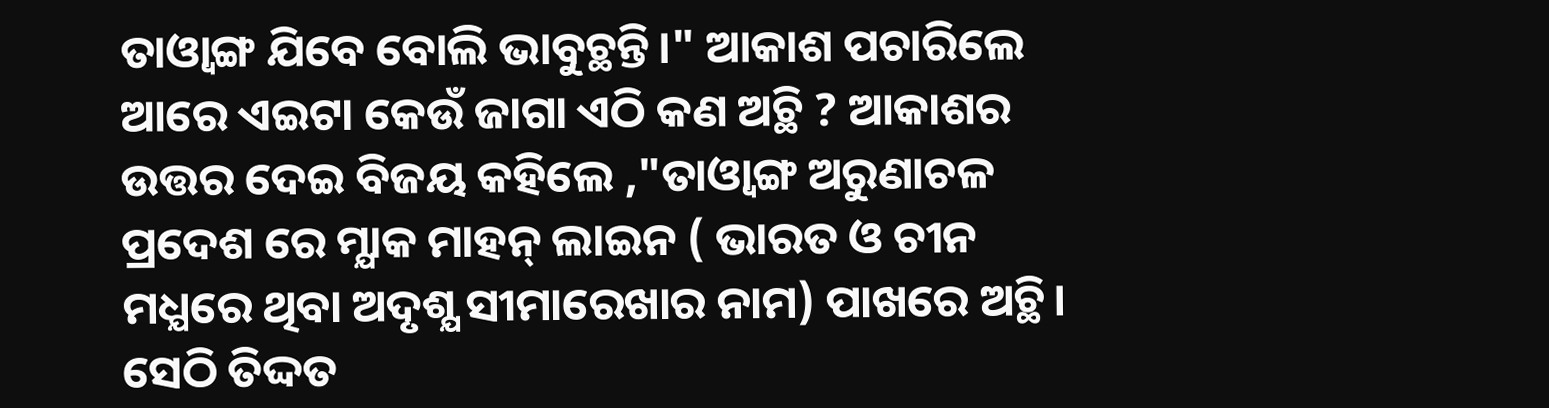ତାଓ୍ବାଙ୍ଗ ଯିବେ ବୋଲି ଭାବୁଚ୍ଥନ୍ତି।" ଆକାଶ ପଚାରିଲେ ଆରେ ଏଇଟା କେଉଁ ଜାଗା ଏଠି କଣ ଅଚ୍ଥି ? ଆକାଶର ଉତ୍ତର ଦେଇ ବିଜୟ କହିଲେ ,"ତାଓ୍ବାଙ୍ଗ ଅରୁଣାଚଳ ପ୍ରଦେଶ ରେ ମ୍ଯାକ ମାହନ୍ ଲାଇନ ( ଭାରତ ଓ ଚୀନ ମଧ୍ଯରେ ଥିବା ଅଦୃଶ୍ଯ ସୀମାରେଖାର ନାମ) ପାଖରେ ଅଚ୍ଥି। ସେଠି ତିଦ୍ଦତ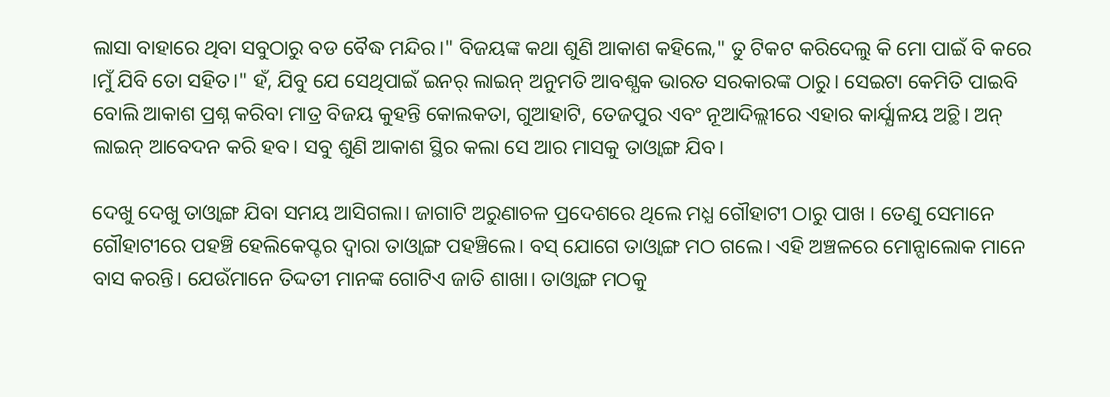ଲାସା ବାହାରେ ଥିବା ସବୁଠାରୁ ବଡ ବୈଦ୍ଧ ମନ୍ଦିର।" ବିଜୟଙ୍କ କଥା ଶୁଣି ଆକାଶ କହିଲେ," ତୁ ଟିକଟ କରିଦେଲୁ କି ମୋ ପାଇଁ ବି କରେ ।ମୁଁ ଯିବି ତୋ ସହିତ।" ହଁ, ଯିବୁ ଯେ ସେଥିପାଇଁ ଇନର୍ ଲାଇନ୍ ଅନୁମତି ଆବଶ୍ଯକ ଭାରତ ସରକାରଙ୍କ ଠାରୁ। ସେଇଟା କେମିତି ପାଇବି ବୋଲି ଆକାଶ ପ୍ରଶ୍ନ କରିବା ମାତ୍ର ବିଜୟ କୁହନ୍ତି କୋଲକତା, ଗୁଆହାଟି, ତେଜପୁର ଏବଂ ନୂଆଦିଲ୍ଲୀରେ ଏହାର କାର୍ଯ୍ଯାଳୟ ଅଚ୍ଥି। ଅନ୍ ଲାଇନ୍ ଆବେଦନ କରି ହବ। ସବୁ ଶୁଣି ଆକାଶ ସ୍ଥିର କଲା ସେ ଆର ମାସକୁ ତାଓ୍ବାଙ୍ଗ ଯିବ।

ଦେଖୁ ଦେଖୁ ତାଓ୍ବାଙ୍ଗ ଯିବା ସମୟ ଆସିଗଲା। ଜାଗାଟି ଅରୁଣାଚଳ ପ୍ରଦେଶରେ ଥିଲେ ମଧ୍ଯ ଗୌହାଟୀ ଠାରୁ ପାଖ । ତେଣୁ ସେମାନେ ଗୌହାଟୀରେ ପହଞ୍ଚି ହେଲିକେପ୍ଟର ଦ୍ବାରା ତାଓ୍ବାଙ୍ଗ ପହଞ୍ଚିଲେ। ବସ୍ ଯୋଗେ ତାଓ୍ବାଙ୍ଗ ମଠ ଗଲେ। ଏହି ଅଞ୍ଚଳରେ ମୋନ୍ପାଲୋକ ମାନେ ବାସ କରନ୍ତି। ଯେଉଁମାନେ ତିଦ୍ଦତୀ ମାନଙ୍କ ଗୋଟିଏ ଜାତି ଶାଖା। ତାଓ୍ବାଙ୍ଗ ମଠକୁ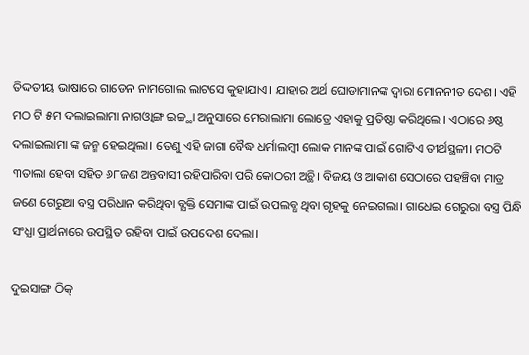ତିଦ୍ଦତୀୟ ଭାଷାରେ ଗାଡେନ ନାମଗୋଲ ଲାଟସେ କୁହାଯାଏ। ଯାହାର ଅର୍ଥ ଘୋଡାମାନଙ୍କ ଦ୍ବାରା ମୋନନୀତ ଦେଶ। ଏହି ମଠ ଟି ୫ମ ଦଲାଇଲାମା ନାଗଓ୍ବାଙ୍ଗ ଇଚ୍ଚ୍ଥା ଅନୁସାରେ ମେରାଲାମା ଲୋତ୍ରେ ଏହାକୁ ପ୍ରତିଷ୍ଠା କରିଥିଲେ। ଏଠାରେ ୬ଷ୍ଠ ଦଲାଇଲାମା ଙ୍କ ଜନ୍ମ ହେଇଥିଲା। ତେଣୁ ଏହି ଜାଗା ବୈଦ୍ଧ ଧର୍ମାଲମ୍ବୀ ଲୋକ ମାନଙ୍କ ପାଇଁ ଗୋଟିଏ ତୀର୍ଥସ୍ଥଳୀ। ମଠଟି ୩ତାଲା ହେବା ସହିତ ୬୮ଜଣ ଅନ୍ତବାସୀ ରହିପାରିବା ପରି କୋଠରୀ ଅଚ୍ଥି। ବିଜୟ ଓ ଆକାଶ ସେଠାରେ ପହଞ୍ଚିବା ମାତ୍ର ଜଣେ ଗେରୁଆ ବସ୍ତ୍ର ପରିଧାନ କରିଥିବା ବ୍ଯକ୍ତି ସେମାଙ୍କ ପାଇଁ ଉପଲବ୍ଧ ଥିବା ଗୃହକୁ ନେଇଗଲା। ଗାଧେଇ ଗେରୁରା ବସ୍ତ୍ର ପିନ୍ଧି ସଂଧ୍ଯା ପ୍ରାର୍ଥନାରେ ଉପସ୍ଥିତ ରହିବା ପାଇଁ ଉପଦେଶ ଦେଲା।

ଦୁଇସାଙ୍ଗ ଠିକ୍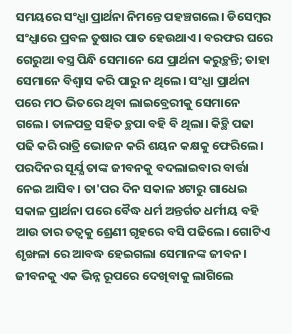ସମୟରେ ସଂଧ୍ଯା ପ୍ରାର୍ଥନା ନିମନ୍ତେ ପହଞ୍ଚଗଲେ। ଡିସେମ୍ବର ସଂଧ୍ଯାରେ ପ୍ରବଳ ତୁଷାର ପାତ ହେଉଥାଏ। ବରଫର ଘରେ ଗେରୁଆ ବସ୍ତ୍ର ପିନ୍ଧି ସେମାନେ ଯେ ପ୍ରାର୍ଥନା କରୁଚ୍ଥନ୍ତି; ତାହା ସେମାନେ ବିଶ୍ବାସ କରି ପାରୁ ନ ଥିଲେ। ସଂଧ୍ଯା ପ୍ରାର୍ଥନା ପରେ ମଠ ଭିତରେ ଥିବା ଲାଇବ୍ରେରୀକୁ ସେମାନେ ଗଲେ। ତାଳପତ୍ର ସହିତ ଚ୍ଥପା ବହି ବି ଥିଲା। କିଚ୍ଥି ପଢା ପଢି କରି ରାତ୍ରି ଭୋଜନ କରି ଶୟନ କକ୍ଷକୁ ଫେରିଲେ। ପରଦିନର ସୂର୍ଯ୍ଯ ତାଙ୍କ ଜୀବନକୁ ବଦଲାଇବାର ବାର୍ତ୍ତା ନେଇ ଆସିବ। ତା'ପର ଦିନ ସକାଳ ୪ଟାରୁ ଗାଧେଇ ସକାଳ ପ୍ରାର୍ଥନା ପରେ ବୈଦ୍ଧ ଧର୍ମ ଅନ୍ତର୍ଗତ ଧର୍ମୀୟ ବହି ଆଉ ତାର ତତ୍ବକୁ ଶ୍ରେଣୀ ଗୃହରେ ବସି ପଢିଲେ। ଗୋଟିଏ ଶୃଙ୍ଖଳା ରେ ଆବଦ୍ଧ ହେଇଗଲା ସେମାନଙ୍କ ଜୀବନ। ଜୀବନକୁ ଏକ ଭିନ୍ନ ରୂପରେ ଦେଖିବାକୁ ଲାଗିଲେ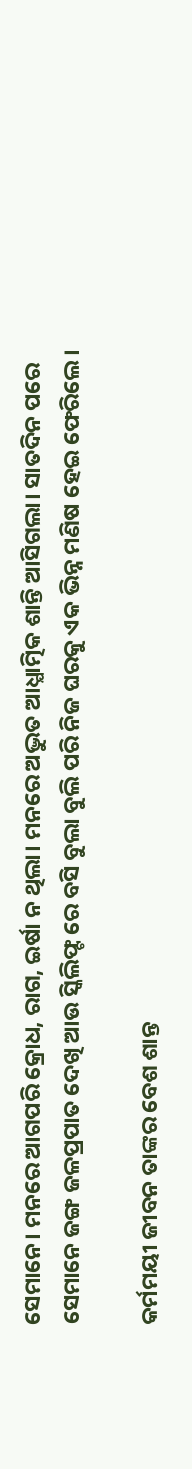ସେମାନେ। ମନରେ ଆଗପରି କ୍ରୋଧ, ରାଗ, ଇର୍ଷା ନ ଥିଲା। ମନରେ ଅଦ୍ଭୁତ ଆଧ୍ଯାତ୍ମିକ ଶାନ୍ତି ଆସିଗଲା। ସାତଦିନ ପରେ ସେମାନେ ଜଙ୍ଗ ଜଳପ୍ରପାତ ଦେଖି ଆଉ ସ୍କିଲିଫ୍ଟ ରେ ବସି ବୁଲା ବୁଲି ପରି ନିଜ ଘରକୁ ଏକ ଭିନ୍ନ ମଣିଷ ହେଇ ଫେରିଲେ।

କର୍ମମୟୀ ଜୀବନ ତାଙ୍କର ବେଶ ଶାନ୍ତ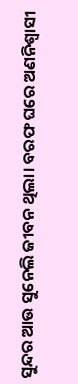ସୁନ୍ଦର ଆଉ ସୁନେଲି ଜୀବନ ଥିଲା। ବରଫ ଘରେ ଅଣନିଶ୍ବାସୀ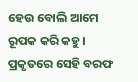ହେଉ ବୋଲି ଆମେ ରୂପକ କରି କହୁ। ପ୍ରକୃତରେ ସେହି ବରଫ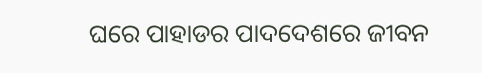ଘରେ ପାହାଡର ପାଦଦେଶରେ ଜୀବନ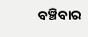ବଞ୍ଚିବାର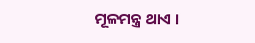ମୂଳମନ୍ତ୍ର ଥାଏ ।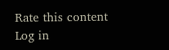Rate this content
Log in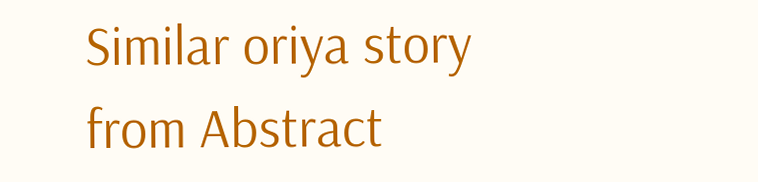Similar oriya story from Abstract